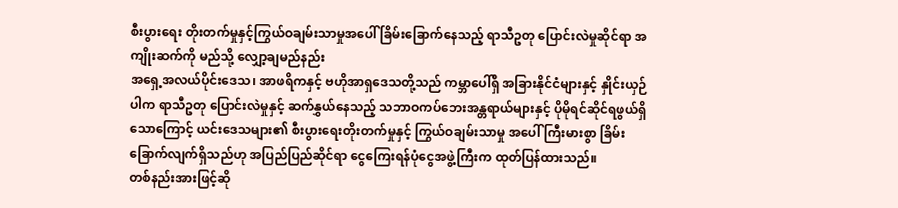စီးပွားရေး တိုးတက်မှုနှင့်ကြွယ်ဝချမ်းသာမှုအပေါ် ခြိမ်းခြောက်နေသည့် ရာသီဥတု ပြောင်းလဲမှုဆိုင်ရာ အကျိုးဆက်ကို မည်သို့ လျှော့ချမည်နည်း
အရှေ့အလယ်ပိုင်းဒေသ၊ အာဖရိကနှင့် ဗဟိုအာရှဒေသတို့သည် ကမ္ဘာပေါ်ရှိ အခြားနိုင်ငံများနှင့် နှိုင်းယှဉ်ပါက ရာသီဥတု ပြောင်းလဲမှုနှင့် ဆက်နွှယ်နေသည့် သဘာဝကပ်ဘေးအန္တရာယ်များနှင့် ပိုမိုရင်ဆိုင်ရဖွယ်ရှိသောကြောင့် ယင်းဒေသများ၏ စီးပွားရေးတိုးတက်မှုနှင့် ကြွယ်ဝချမ်းသာမှု အပေါ် ကြီးမားစွာ ခြိမ်းခြောက်လျက်ရှိသည်ဟု အပြည်ပြည်ဆိုင်ရာ ငွေကြေးရန်ပုံငွေအဖွဲ့ကြီးက ထုတ်ပြန်ထားသည်။
တစ်နည်းအားဖြင့်ဆို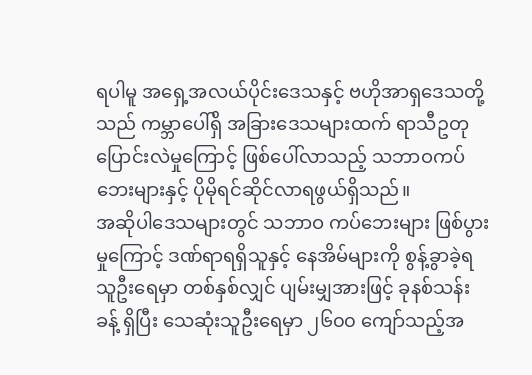ရပါမူ အရှေ့အလယ်ပိုင်းဒေသနှင့် ဗဟိုအာရှဒေသတို့သည် ကမ္ဘာပေါ်ရှိ အခြားဒေသများထက် ရာသီဥတုပြောင်းလဲမှုကြောင့် ဖြစ်ပေါ်လာသည့် သဘာဝကပ်ဘေးများနှင့် ပိုမိုရင်ဆိုင်လာရဖွယ်ရှိသည်။
အဆိုပါဒေသများတွင် သဘာဝ ကပ်ဘေးများ ဖြစ်ပွားမှုကြောင့် ဒဏ်ရာရရှိသူနှင့် နေအိမ်များကို စွန့်ခွာခဲ့ရသူဦးရေမှာ တစ်နှစ်လျှင် ပျမ်းမျှအားဖြင့် ခုနစ်သန်းခန့် ရှိပြီး သေဆုံးသူဦးရေမှာ ၂၆၀၀ ကျော်သည့်အ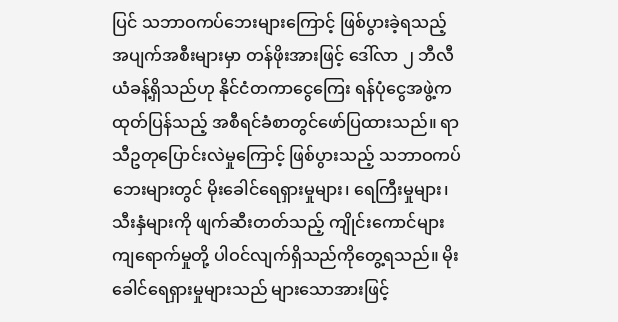ပြင် သဘာဝကပ်ဘေးများကြောင့် ဖြစ်ပွားခဲ့ရသည့် အပျက်အစီးများမှာ တန်ဖိုးအားဖြင့် ဒေါ်လာ ၂ ဘီလီယံခန့်ရှိသည်ဟု နိုင်ငံတကာငွေကြေး ရန်ပုံငွေအဖွဲ့က ထုတ်ပြန်သည့် အစီရင်ခံစာတွင်ဖော်ပြထားသည်။ ရာသီဥတုပြောင်းလဲမှုကြောင့် ဖြစ်ပွားသည့် သဘာဝကပ်ဘေးများတွင် မိုးခေါင်ရေရှားမှုများ၊ ရေကြီးမှုများ၊ သီးနှံများကို ဖျက်ဆီးတတ်သည့် ကျိုင်းကောင်များ ကျရောက်မှုတို့ ပါဝင်လျက်ရှိသည်ကိုတွေ့ရသည်။ မိုးခေါင်ရေရှားမှုများသည် များသောအားဖြင့်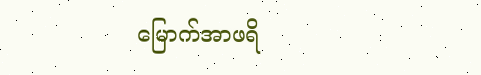မြောက်အာဖရိ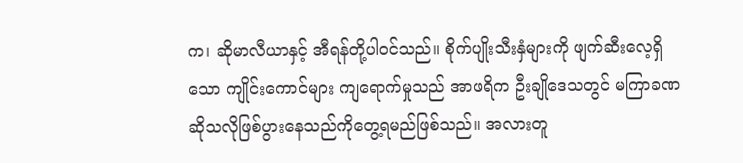က၊ ဆိုမာလီယာနှင့် အီရန်တို့ပါဝင်သည်။ စိုက်ပျိုးသီးနှံများကို ဖျက်ဆီးလေ့ရှိသော ကျိုင်းကောင်များ ကျရောက်မှုသည် အာဖရိက ဦးချိုဒေသတွင် မကြာခဏ ဆိုသလိုဖြစ်ပွားနေသည်ကိုတွေ့ရမည်ဖြစ်သည်။ အလားတူ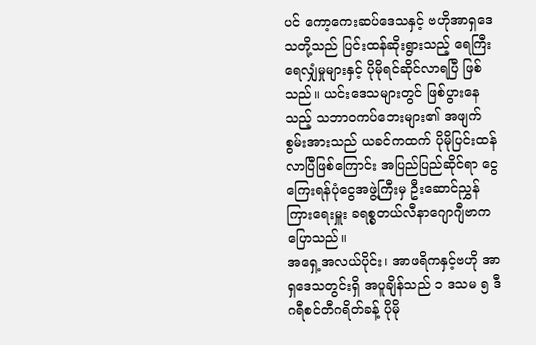ပင် ကော့ကေးဆပ်ဒေသနှင့် ဗဟိုအာရှဒေသတို့သည် ပြင်းထန်ဆိုးရွားသည့် ရေကြီးရေလျှံမှုများနှင့် ပိုမိုရင်ဆိုင်လာရပြီ ဖြစ်သည်။ ယင်းဒေသများတွင် ဖြစ်ပွားနေသည့် သဘာဝကပ်ဘေးများ၏ အဖျက်စွမ်းအားသည် ယခင်ကထက် ပိုမိုပြင်းထန် လာပြီဖြစ်ကြောင်း အပြည်ပြည်ဆိုင်ရာ ငွေကြေးရန်ပုံငွေအဖွဲ့ကြီးမှ ဦးဆောင်ညွှန်ကြားရေးမှူး ခရစ္စတယ်လီနာဂျောဂျီဗာကပြောသည်။
အရှေ့အလယ်ပိုင်း၊ အာဖရိကနှင့်ဗဟို အာရှဒေသတွင်းရှိ အပူချိန်သည် ၁ ဒသမ ၅ ဒီဂရီစင်တီဂရိတ်ခန့် ပိုမို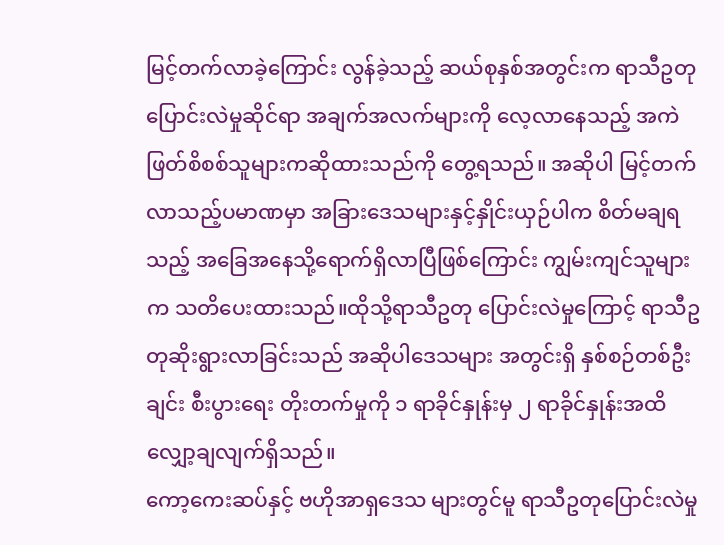မြင့်တက်လာခဲ့ကြောင်း လွန်ခဲ့သည့် ဆယ်စုနှစ်အတွင်းက ရာသီဥတုပြောင်းလဲမှုဆိုင်ရာ အချက်အလက်များကို လေ့လာနေသည့် အကဲဖြတ်စိစစ်သူများကဆိုထားသည်ကို တွေ့ရသည်။ အဆိုပါ မြင့်တက်လာသည့်ပမာဏမှာ အခြားဒေသများနှင့်နှိုင်းယှဉ်ပါက စိတ်မချရသည့် အခြေအနေသို့ရောက်ရှိလာပြီဖြစ်ကြောင်း ကျွမ်းကျင်သူများက သတိပေးထားသည်။ထိုသို့ရာသီဥတု ပြောင်းလဲမှုကြောင့် ရာသီဥတုဆိုးရွားလာခြင်းသည် အဆိုပါဒေသများ အတွင်းရှိ နှစ်စဉ်တစ်ဦးချင်း စီးပွားရေး တိုးတက်မှုကို ၁ ရာခိုင်နှုန်းမှ ၂ ရာခိုင်နှုန်းအထိ လျှော့ချလျက်ရှိသည်။
ကော့ကေးဆပ်နှင့် ဗဟိုအာရှဒေသ များတွင်မူ ရာသီဥတုပြောင်းလဲမှု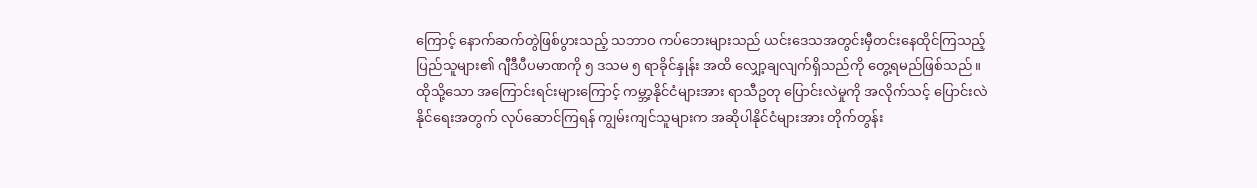ကြောင့် နောက်ဆက်တွဲဖြစ်ပွားသည့် သဘာဝ ကပ်ဘေးများသည် ယင်းဒေသအတွင်းမှီတင်းနေထိုင်ကြသည့် ပြည်သူများ၏ ဂျီဒီပီပမာဏကို ၅ ဒသမ ၅ ရာခိုင်နှုန်း အထိ လျှော့ချလျက်ရှိသည်ကို တွေ့ရမည်ဖြစ်သည်။ ထိုသို့သော အကြောင်းရင်းများကြောင့် ကမ္ဘာ့နိုင်ငံများအား ရာသီဥတု ပြောင်းလဲမှုကို အလိုက်သင့် ပြောင်းလဲနိုင်ရေးအတွက် လုပ်ဆောင်ကြရန် ကျွမ်းကျင်သူများက အဆိုပါနိုင်ငံများအား တိုက်တွန်း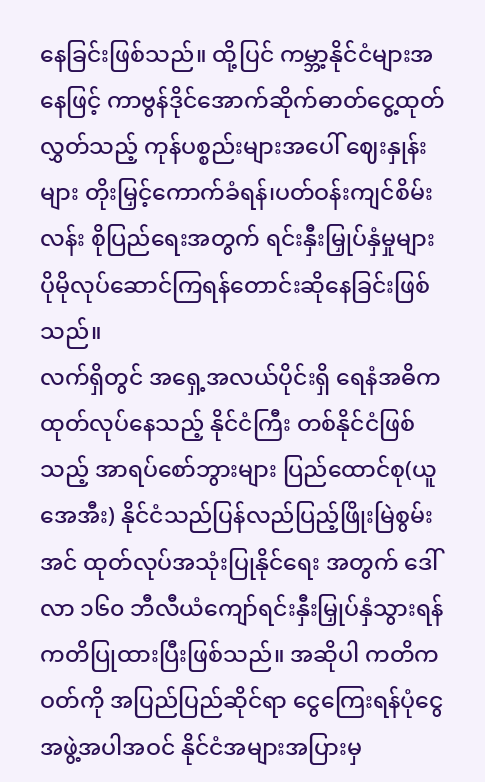နေခြင်းဖြစ်သည်။ ထို့ပြင် ကမ္ဘာ့နိုင်ငံများအနေဖြင့် ကာဗွန်ဒိုင်အောက်ဆိုက်ဓာတ်ငွေ့ထုတ်လွှတ်သည့် ကုန်ပစ္စည်းများအပေါ် ဈေးနှုန်းများ တိုးမြှင့်ကောက်ခံရန်၊ပတ်ဝန်းကျင်စိမ်းလန်း စိုပြည်ရေးအတွက် ရင်းနှီးမြှုပ်နှံမှုများ ပိုမိုလုပ်ဆောင်ကြရန်တောင်းဆိုနေခြင်းဖြစ်သည်။
လက်ရှိတွင် အရှေ့အလယ်ပိုင်းရှိ ရေနံအဓိက ထုတ်လုပ်နေသည့် နိုင်ငံကြီး တစ်နိုင်ငံဖြစ်သည့် အာရပ်စော်ဘွားများ ပြည်ထောင်စု(ယူအေအီး) နိုင်ငံသည်ပြန်လည်ပြည့်ဖြိုးမြဲစွမ်းအင် ထုတ်လုပ်အသုံးပြုနိုင်ရေး အတွက် ဒေါ်လာ ၁၆၀ ဘီလီယံကျော်ရင်းနှီးမြှုပ်နှံသွားရန် ကတိပြုထားပြီးဖြစ်သည်။ အဆိုပါ ကတိကဝတ်ကို အပြည်ပြည်ဆိုင်ရာ ငွေကြေးရန်ပုံငွေအဖွဲ့အပါအဝင် နိုင်ငံအများအပြားမှ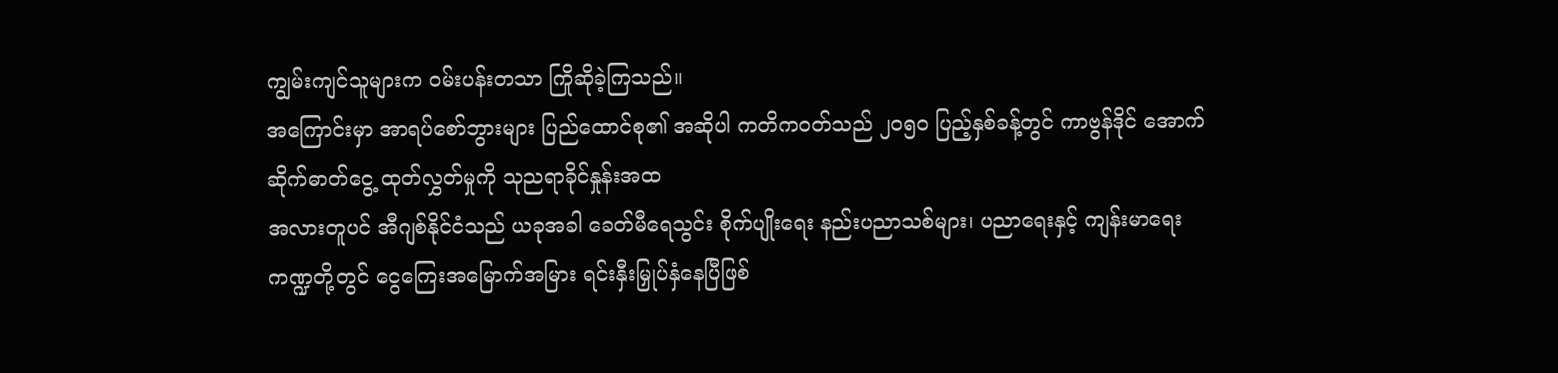ကျွမ်းကျင်သူများက ဝမ်းပန်းတသာ ကြိုဆိုခဲ့ကြသည်။
အကြောင်းမှာ အာရပ်စော်ဘွားများ ပြည်ထောင်စု၏ အဆိုပါ ကတိကဝတ်သည် ၂၀၅၀ ပြည့်နှစ်ခန့်တွင် ကာဗွန်ဒိုင် အောက်ဆိုက်ဓာတ်ငွေ့ ထုတ်လွှတ်မှုကို သုညရာခိုင်နှုန်းအထ
အလားတူပင် အီဂျစ်နိုင်ငံသည် ယခုအခါ ခေတ်မီရေသွင်း စိုက်ပျိုးရေး နည်းပညာသစ်များ၊ ပညာရေးနှင့် ကျန်းမာရေးကဏ္ဍတို့တွင် ငွေကြေးအမြောက်အမြား ရင်းနှီးမြှုပ်နှံနေပြီဖြစ်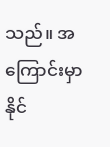သည်။ အကြောင်းမှာ နိုင်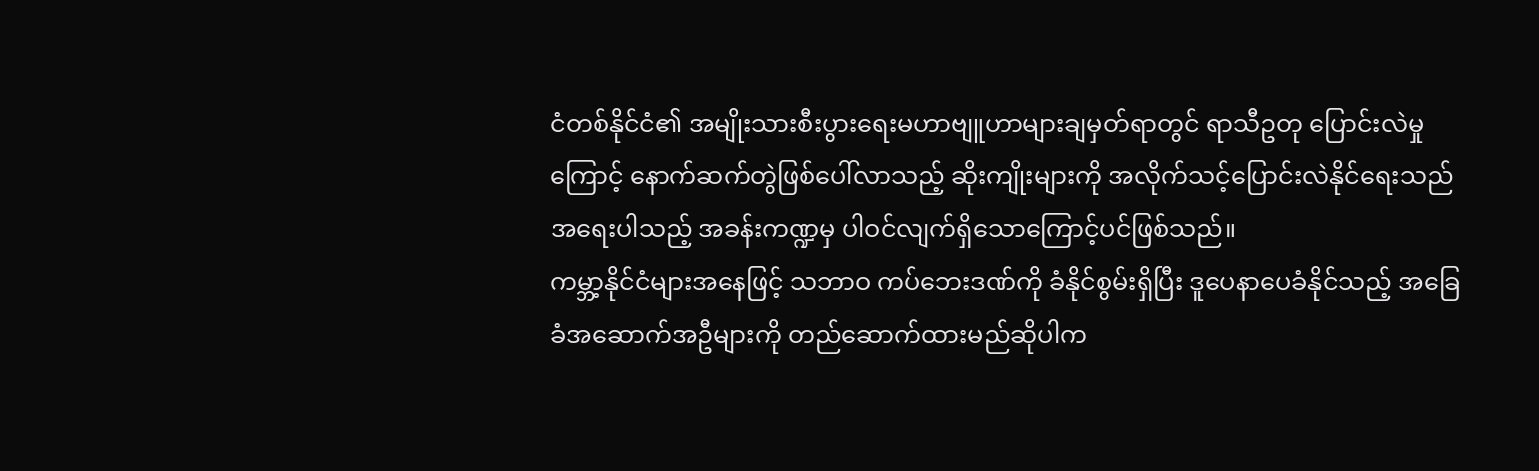ငံတစ်နိုင်ငံ၏ အမျိုးသားစီးပွားရေးမဟာဗျူဟာများချမှတ်ရာတွင် ရာသီဥတု ပြောင်းလဲမှုကြောင့် နောက်ဆက်တွဲဖြစ်ပေါ်လာသည့် ဆိုးကျိုးများကို အလိုက်သင့်ပြောင်းလဲနိုင်ရေးသည် အရေးပါသည့် အခန်းကဏ္ဍမှ ပါဝင်လျက်ရှိသောကြောင့်ပင်ဖြစ်သည်။
ကမ္ဘာ့နိုင်ငံများအနေဖြင့် သဘာဝ ကပ်ဘေးဒဏ်ကို ခံနိုင်စွမ်းရှိပြီး ဒူပေနာပေခံနိုင်သည့် အခြေခံအဆောက်အဦများကို တည်ဆောက်ထားမည်ဆိုပါက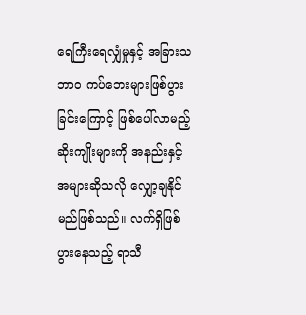ရေကြီးရေလျှံမှုနှင့် အခြားသဘာဝ ကပ်ဘေးများဖြစ်ပွားခြင်းကြောင့် ဖြစ်ပေါ်လာမည့် ဆိုးကျိုးများကို အနည်းနှင့်အများဆိုသလို လျှော့ချနိုင်မည်ဖြစ်သည်။ လက်ရှိဖြစ်ပွားနေသည့် ရာသီ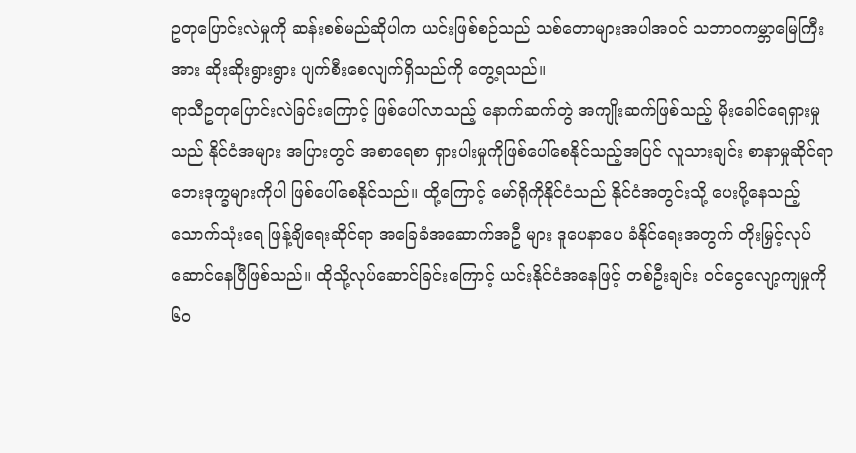ဥတုပြောင်းလဲမှုကို ဆန်းစစ်မည်ဆိုပါက ယင်းဖြစ်စဉ်သည် သစ်တောများအပါအဝင် သဘာဝကမ္ဘာမြေကြီးအား ဆိုးဆိုးရွားရွား ပျက်စီးစေလျက်ရှိသည်ကို တွေ့ရသည်။
ရာသီဥတုပြောင်းလဲခြင်းကြောင့် ဖြစ်ပေါ်လာသည့် နောက်ဆက်တွဲ အကျိုးဆက်ဖြစ်သည့် မိုးခေါင်ရေရှားမှုသည် နိုင်ငံအများ အပြားတွင် အစာရေစာ ရှားပါးမှုကိုဖြစ်ပေါ်စေနိုင်သည့်အပြင် လူသားချင်း စာနာမှုဆိုင်ရာ ဘေးဒုက္ခများကိုပါ ဖြစ်ပေါ်စေနိုင်သည်။ ထို့ကြောင့် မော်ရိုကိုနိုင်ငံသည် နိုင်ငံအတွင်းသို့ ပေးပို့နေသည့် သောက်သုံးရေ ဖြန့်ချိရေးဆိုင်ရာ အခြေခံအဆောက်အဦ များ ဒူပေနာပေ ခံနိုင်ရေးအတွက် တိုးမြှင့်လုပ်ဆောင်နေပြီဖြစ်သည်။ ထိုသို့လုပ်ဆောင်ခြင်းကြောင့် ယင်းနိုင်ငံအနေဖြင့် တစ်ဦးချင်း ဝင်ငွေလျော့ကျမှုကို ၆၀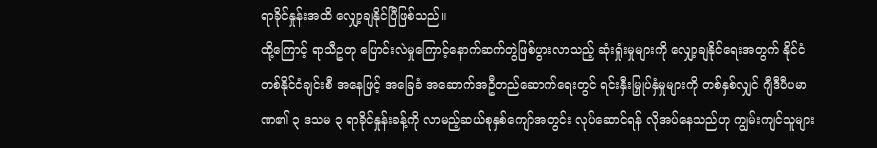ရာခိုင်နှုန်းအထိ လျှော့ချနိုင်ပြီဖြစ်သည်။
ထို့ကြောင့် ရာသီဥတု ပြောင်းလဲမှုကြောင့်နောက်ဆက်တွဲဖြစ်ပွားလာသည့် ဆုံးရှုံးမှုများကို လျှော့ချနိုင်ရေးအတွက် နိုင်ငံတစ်နိုင်ငံချင်းစီ အနေဖြင့် အခြေခံ အဆောက်အဦတည်ဆောက်ရေးတွင် ရင်းနှီးမြှုပ်နှံမှုများကို တစ်နှစ်လျှင် ဂျီဒီပီပမာဏ၏ ၃ ဒသမ ၃ ရာခိုင်နှုန်းခန့်ကို လာမည့်ဆယ်စုနှစ်ကျော်အတွင်း လုပ်ဆောင်ရန် လိုအပ်နေသည်ဟု ကျွမ်းကျင်သူများ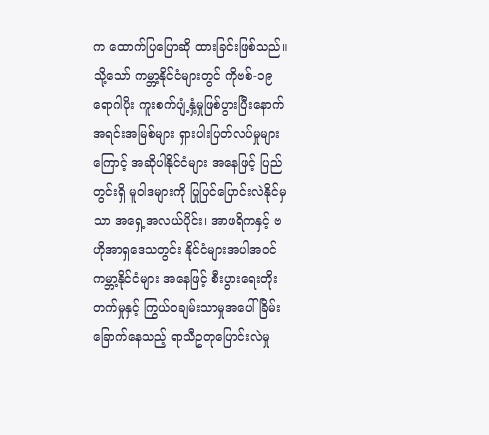က ထောက်ပြပြောဆို ထားခြင်းဖြစ်သည်။
သို့သော် ကမ္ဘာ့နိုင်ငံများတွင် ကိုဗစ်-၁၉ရောဂါပိုး ကူးစက်ပျံ့နှံ့မှုဖြစ်ပွားပြီးနောက် အရင်းအမြစ်များ ရှားပါးပြတ်လပ်မှုများကြောင့် အဆိုပါနိုင်ငံများ အနေဖြင့် ပြည်တွင်းရှိ မူဝါဒများကို ပြုပြင်ပြောင်းလဲနိုင်မှသာ အရှေ့အလယ်ပိုင်း၊ အာဖရိကနှင့် ဗဟိုအာရှဒေသတွင်း နိုင်ငံများအပါအဝင် ကမ္ဘာ့နိုင်ငံများ အနေဖြင့် စီးပွားရေးတိုးတက်မှုနှင့် ကြွယ်ဝချမ်းသာမှုအပေါ် ခြိမ်းခြောက်နေသည့် ရာသီဥတုပြောင်းလဲမှု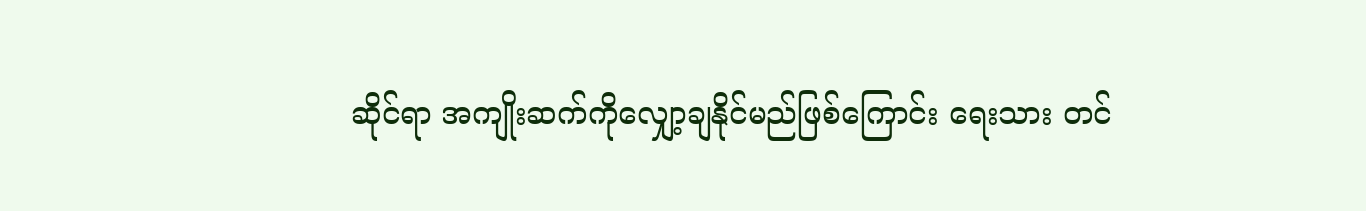ဆိုင်ရာ အကျိုးဆက်ကိုလျှော့ချနိုင်မည်ဖြစ်ကြောင်း ရေးသား တင်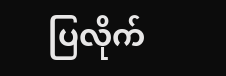ပြလိုက်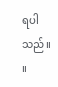ရပါသည်။ ။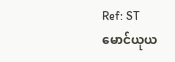Ref: ST
မောင်ယုယ